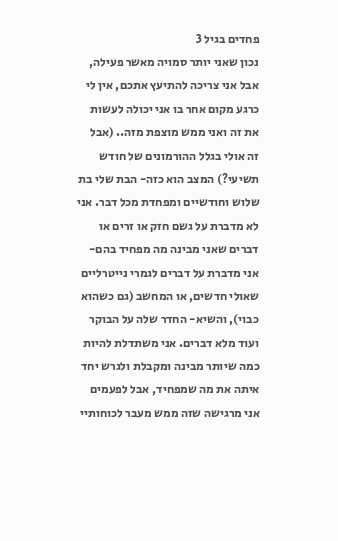פחדים בגיל 3
נכון שאני יותר סמויה מאשר פעילה, אבל אני צריכה להתיעץ אתכם, אין לי כרגע מקום אחר בו אני יכולה לעשות את זה ואני ממש מוצפת מזה.. (אבל זה אולי בגלל ההורמונים של חודש תשיעי?) המצב הוא כזה- הבת שלי בת שלוש וחודשיים ומפחדת מכל דבר. אני לא מדברת על גשם חזק או זרים או דברים שאני מבינה מה מפחיד בהם- אני מדברת על דברים לגמרי נייטרליים שאולי חדשים, או המחשב (גם כשהוא כבוי), והשיא- החדר שלה על הבוקר ועוד מלא דברים. אני משתדלת להיות כמה שיותר מבינה ומקבלת ולגרש יחד איתה את מה שמפחיד, אבל לפעמים אני מרגישה שזה ממש מעבר לכוחותיי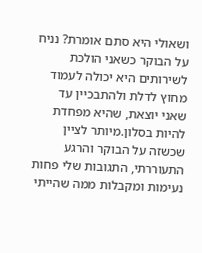ושאולי היא סתם אומרת? נניח על הבוקר כשאני הולכת לשירותים היא יכולה לעמוד מחוץ לדלת ולהתבכיין עד שאני יוצאת, שהיא מפחדת להיות בסלון.מיותר לציין שכשזה על הבוקר והרגע התעוררתי, התגובות שלי פחות נעימות ומקבלות ממה שהייתי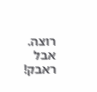רוצה. אבל ראבק!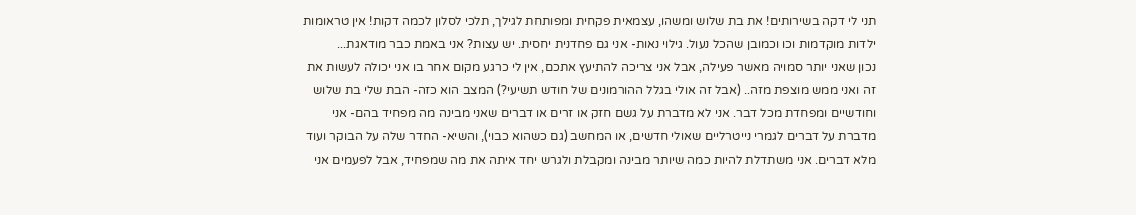תני לי דקה בשירותים! את בת שלוש ומשהו, עצמאית פקחית ומפותחת לגילך, תלכי לסלון לכמה דקות! אין טראומות ילדות מוקדמות וכו וכמובן שהכל נעול. גילוי נאות- אני גם פחדנית יחסית. יש עצות? אני באמת כבר מודאגת...
נכון שאני יותר סמויה מאשר פעילה, אבל אני צריכה להתיעץ אתכם, אין לי כרגע מקום אחר בו אני יכולה לעשות את זה ואני ממש מוצפת מזה.. (אבל זה אולי בגלל ההורמונים של חודש תשיעי?) המצב הוא כזה- הבת שלי בת שלוש וחודשיים ומפחדת מכל דבר. אני לא מדברת על גשם חזק או זרים או דברים שאני מבינה מה מפחיד בהם- אני מדברת על דברים לגמרי נייטרליים שאולי חדשים, או המחשב (גם כשהוא כבוי), והשיא- החדר שלה על הבוקר ועוד מלא דברים. אני משתדלת להיות כמה שיותר מבינה ומקבלת ולגרש יחד איתה את מה שמפחיד, אבל לפעמים אני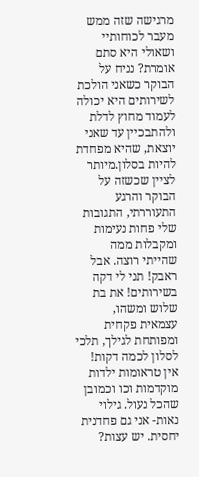מרגישה שזה ממש מעבר לכוחותיי ושאולי היא סתם אומרת? נניח על הבוקר כשאני הולכת לשירותים היא יכולה לעמוד מחוץ לדלת ולהתבכיין עד שאני יוצאת, שהיא מפחדת להיות בסלון.מיותר לציין שכשזה על הבוקר והרגע התעוררתי, התגובות שלי פחות נעימות ומקבלות ממה שהייתי רוצה. אבל ראבק! תני לי דקה בשירותים! את בת שלוש ומשהו, עצמאית פקחית ומפותחת לגילך, תלכי לסלון לכמה דקות! אין טראומות ילדות מוקדמות וכו וכמובן שהכל נעול. גילוי נאות- אני גם פחדנית יחסית. יש עצות?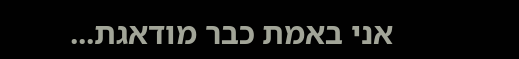אני באמת כבר מודאגת...